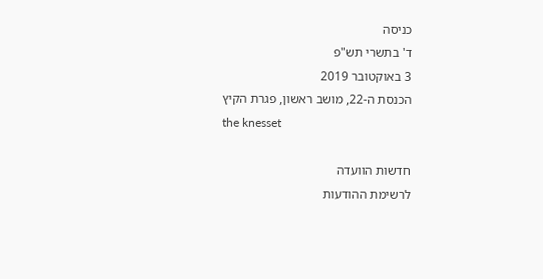כניסה
ד' בתשרי תש"פ
3 באוקטובר 2019
הכנסת ה-22, מושב ראשון, פגרת הקיץ
the knesset

חדשות הוועדה
לרשימת ההודעות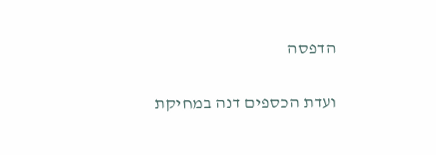הדפסה

ועדת הכספים דנה במחיקת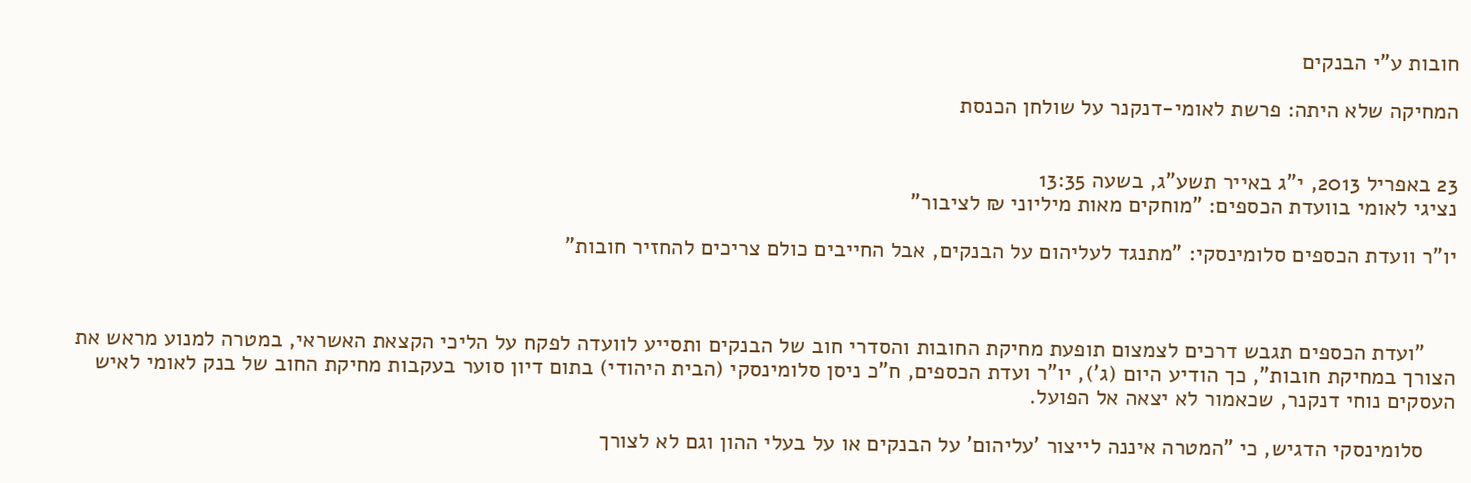חובות ע"י הבנקים

המחיקה שלא היתה: פרשת לאומי-דנקנר על שולחן הכנסת


23 באפריל 2013, י"ג באייר תשע"ג, בשעה 13:35
נציגי לאומי בוועדת הכספים: "מוחקים מאות מיליוני ₪ לציבור"

יו"ר וועדת הכספים סלומינסקי: "מתנגד לעליהום על הבנקים, אבל החייבים כולם צריכים להחזיר חובות"



     "ועדת הכספים תגבש דרכים לצמצום תופעת מחיקת החובות והסדרי חוב של הבנקים ותסייע לוועדה לפקח על הליכי הקצאת האשראי, במטרה למנוע מראש את הצורך במחיקת חובות", כך הודיע היום (ג'), יו"ר ועדת הכספים, ח"כ ניסן סלומינסקי (הבית היהודי) בתום דיון סוער בעקבות מחיקת החוב של בנק לאומי לאיש העסקים נוחי דנקנר, שכאמור לא יצאה אל הפועל.

     סלומינסקי הדגיש, כי "המטרה איננה לייצור 'עליהום' על הבנקים או על בעלי ההון וגם לא לצורך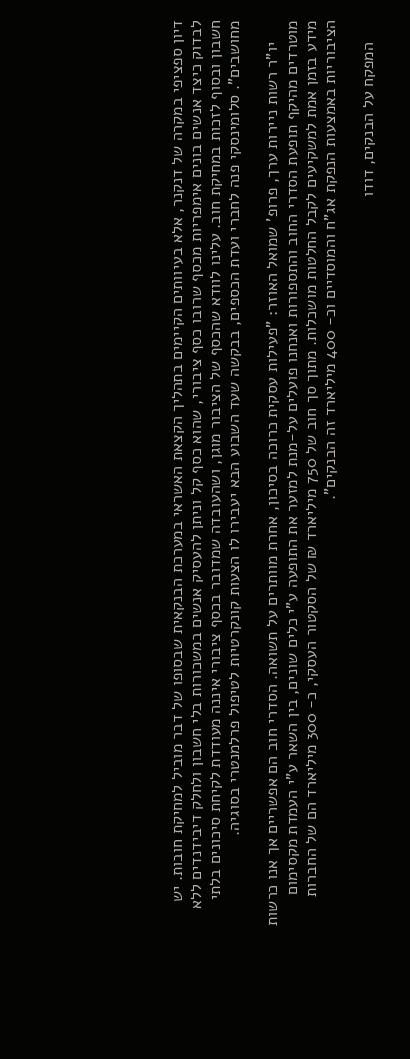דיון ספציפי במקרה של דנקנר, אלא בעיוותים הקיימים בתהליך הקצאת האשראי במערכת הבנקאית שבסופו של דבר מוביל למחיקת חובות. יש לבדוק כיצד אנשים בונים אימפריות מכסף שרובו כסף ציבורי, שהוא כסף קל וניתן להעסיק אנשים במשכורות בלי חשבון ולחלק דיבידנדים ללא חשבון ובסוף לזכות במחיקת חוב. עלינו לוודא שהכסף של הציבור מוגן, ושהעובדה שמדובר בכסף ציבורי איננה מעודדת לקיחת סיכונים בלתי מחושבים". סלומינסקי פנה לחברי ועדת הכספים, בבקשה שעד השבוע הבא יעבירו לו הצעות קונקרטיות לטיפול פרלמנטרי בסוגיה.

     יו"ר רשות ניירות ערך, פרופ' שמואל האוזר: "פעילות עסקית כרוכה בסיכון, אחרת מוותרים על תשואה. הסדרי חוב הם אפשריים אך אנו כרשות מוטרדים מהיקף תופעת הסדרי החוב והתספורות ואנחנו פועלים על-מנת למזער את התופעה ע"י כלים שונים, בין השאר ע"י העמדת מקסימום מידע בזמן אמת למשקיעים לקבל החלטות מושכלות. מתוך סך חוב של 750 מיליארד ₪ של הסקטור העסקי, כ- 300 מיליארד הם של החברות הציבוריות באמצעות הנפקת אג"ח והמוסדיים וכ- 400 מיליארד זה הבנקים".

     המפקח על הבנקים, דודו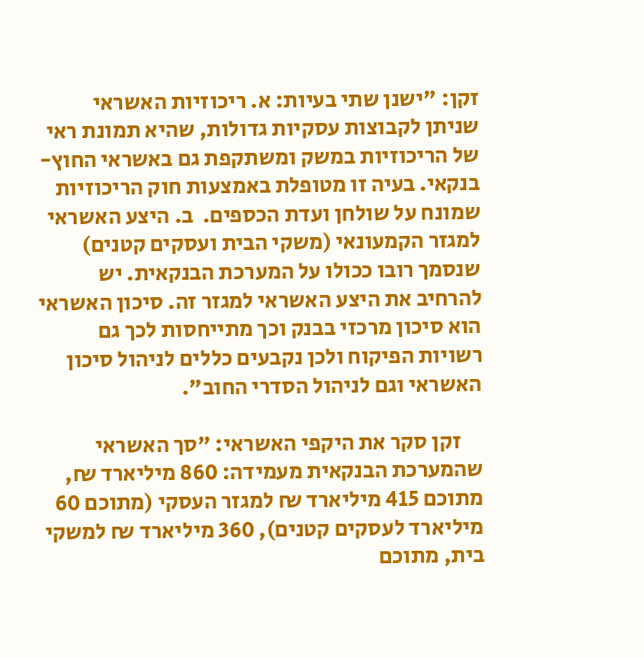זקן: "ישנן שתי בעיות: א. ריכוזיות האשראי שניתן לקבוצות עסקיות גדולות, שהיא תמונת ראי של הריכוזיות במשק ומשתקפת גם באשראי החוץ-בנקאי. בעיה זו מטופלת באמצעות חוק הריכוזיות שמונח על שולחן ועדת הכספים.  ב. היצע האשראי למגזר הקמעונאי (משקי הבית ועסקים קטנים) שנסמך רובו ככולו על המערכת הבנקאית. יש להרחיב את היצע האשראי למגזר זה. סיכון האשראי הוא סיכון מרכזי בבנק וכך מתייחסות לכך גם רשויות הפיקוח ולכן נקבעים כללים לניהול סיכון האשראי וגם לניהול הסדרי החוב".

     זקן סקר את היקפי האשראי: "סך האשראי שהמערכת הבנקאית מעמידה: 860 מיליארד ₪, מתוכם 415 מיליארד ₪ למגזר העסקי (מתוכם 60 מיליארד לעסקים קטנים), 360 מיליארד ₪ למשקי בית, מתוכם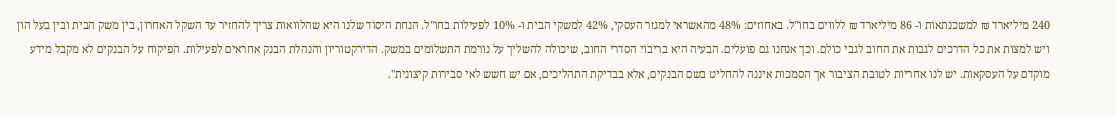240 מיליארד ₪ למשכנתאות ו- 86 מיליארד ₪ ללווים בחו"ל. באחוזים: 48% מהאשראי למגזר העסקי, 42% למשקי הבית ו- 10% לפעילות בחו"ל. הנחת היסוד שלנו היא שהלוואות צריך להחזיר עד השקל האחרון, בין משק הבית ובין בעל הון ויש למצות את כל הדרכים לגבות את החוב לגבי כולם. וכך אנחנו גם פועלים. הבעיה היא בריבוי הסדרי החוב, שיכולה להשליך על נורמת התשלומים במשק. הדירקטוריון והנהלת הבנק אחראים לפעילות. הפיקוח על הבנקים לא מקבל מידע מוקדם על העסקאות. יש לנו אחריות לטובת הציבור אך הסמכות איננה להחליט בשם הבנקים, אלא בבדיקת התהליכים, אם יש חשש לאי סבירות קיצונית".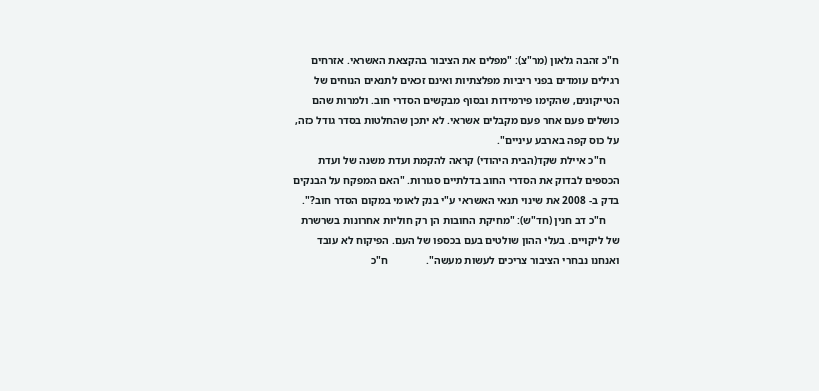ח"כ זהבה גלאון (מר"צ): "מפלים את הציבור בהקצאת האשראי. אזרחים רגילים עומדים בפני ריביות מפלצתיות ואינם זכאים לתנאים הנוחים של הטייקונים, שהקימו פירמידות ובסוף מבקשים הסדרי חוב. ולמרות שהם כושלים פעם אחר פעם מקבלים אשראי. לא יתכן שהחלטות בסדר גודל כזה, על כוס קפה בארבע עיניים".
     ח"כ איילת שקד(הבית היהודי) קראה להקמת ועדת משנה של ועדת הכספים לבדוק את הסדרי החוב בדלתיים סגורות. "האם המפקח על הבנקים בדק ב- 2008 את שינוי תנאי האשראי ע"י בנק לאומי במקום הסדר חוב?".
     ח"כ דב חנין (חד"ש): "מחיקת החובות הן רק חוליות אחרונות בשרשרת של ליקויים. בעלי ההון שולטים בעם בכספו של העם. הפיקוח לא עובד ואנחנו נבחרי הציבור צריכים לעשות מעשה".              ח"כ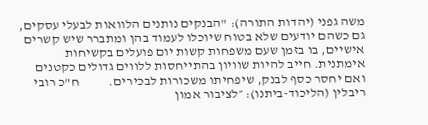משה גפני (יהדות התורה): "הבנקים נותנים הלוואות לבעלי עסקים, גם כשהם יודעים שלא בטוח שיוכלו לעמוד בהן ומתברר שיש קשרים אישיים, בו בזמן שעם משפחות קשות יום פועלים בקשיחות אימתנית. חייב להיות שוויון בהתייחסות ללווים גדולים כקטנים ואם יחסר כסף לבנק, שיפחיתו משכורות לבכירים.           ח"כ רובי ריבלין (הליכוד-ביתנו): ״לציבור אמון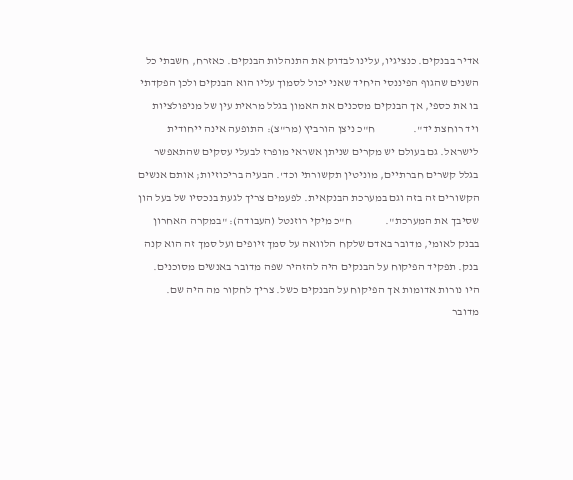אדיר בבנקים. כנציגיו, עלינו לבדוק את התנהלות הבנקים. כאזרח, חשבתי כל השנים שהגוף הפיננסי היחיד שאני יכול לסמוך עליו הוא הבנקים ולכן הפקדתי בו את כספי, אך הבנקים מסכנים את האמון בגלל מראית עין של מניפולציות ויד רוחצת יד".                 ח"כ ניצן הורביץ (מר"צ): התופעה אינה ייחודית לישראל. גם בעולם יש מקרים שניתן אשראי מופרז לבעלי עסקים שהתאפשר בגלל קשרים חברתיים, מוניטין תקשורתי וכד'. הבעיה בריכוזיות; אותם אנשים הקשורים זה בזה וגם במערכת הבנקאית. לפעמים צריך לגעת בנכסיו של בעל הון שסיבך את המערכת".               ח"כ מיקי רוזנטל (העבודה): "במקרה האחרון בבנק לאומי, מדובר באדם שלקח הלוואה על סמך זיופים ועל סמך זה הוא קנה בנק. תפקיד הפיקוח על הבנקים היה להזהיר שפה מדובר באנשים מסוכנים. היו נורות אדומות אך הפיקוח על הבנקים כשל. צריך לחקור מה היה שם. מדובר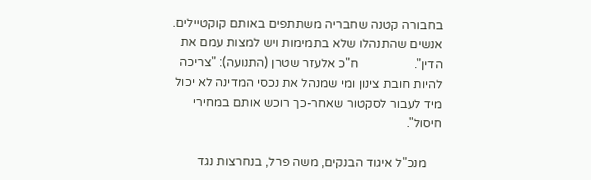בחבורה קטנה שחבריה משתתפים באותם קוקטיילים. אנשים שהתנהלו שלא בתמימות ויש למצות עמם את הדין".                  ח"כ אלעזר שטרן (התנועה): "צריכה להיות חובת צינון ומי שמנהל את נכסי המדינה לא יכול מיד לעבור לסקטור שאחר-כך רוכש אותם במחירי חיסול".

     מנכ"ל איגוד הבנקים, משה פרל, בנחרצות נגד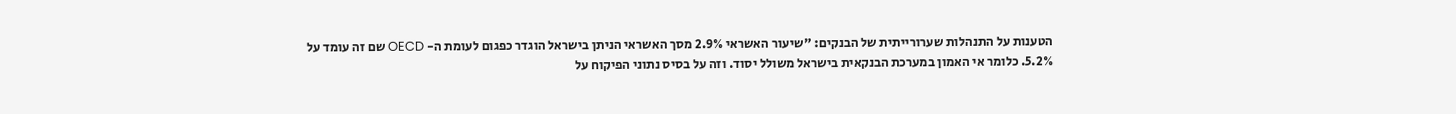הטענות על התנהלות שערורייתית של הבנקים: "שיעור האשראי 2.9% מסך האשראי הניתן בישראל הוגדר כפגום לעומת ה- OECD שם זה עומד על 5.2%. כלומר אי האמון במערכת הבנקאית בישראל משולל יסוד. וזה על בסיס נתוני הפיקוח על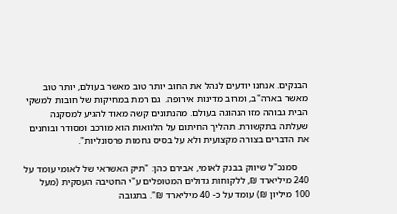הבנקים. אנחנו יודעים לנהל את החוב יותר טוב מאשר בעולם, יותר טוב מאשר בארה"ב, ומרוב מדינות אירופה.  גם רמת במחיקות של חובות למשקי הבית גבוהה מזו הנהוגה בעולם. מהנתונים קשה מאוד להגיע למסקנה שעלתה בתקשורת. תהליך החיתום על הלוואות הוא מורכב ומסודר ובוחנים את הדברים בצורה מקצועית ולא על בסיס גחמות פרסונליות".

     סמנכ"ל שיווק בבנק לאומי, אבירם כהן: "תיק האשראי של לאומי עומד על 240 מיליארד ₪, ללקוחות גדולים המטופלים ע"י החטיבה העסקית (מעל 100 מיליון ₪) עומד על כ- 40 מיליארד ₪". בתגובה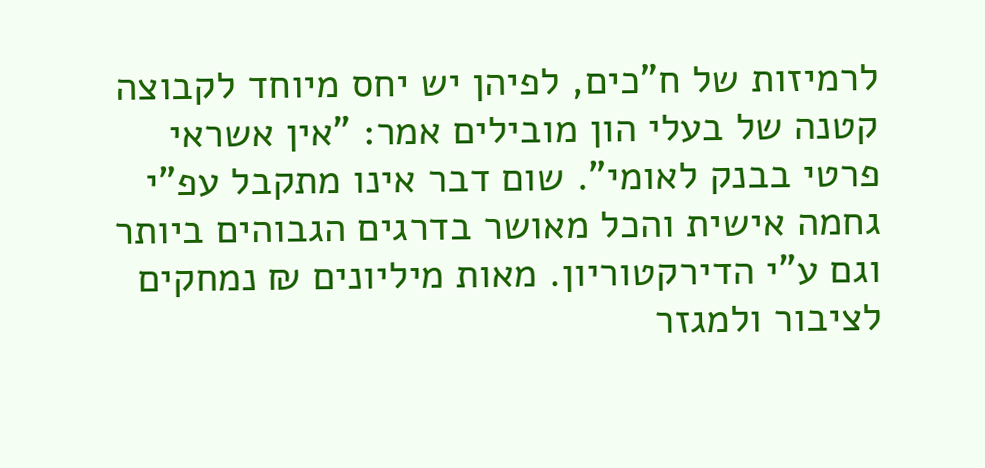לרמיזות של ח"כים, לפיהן יש יחס מיוחד לקבוצה קטנה של בעלי הון מובילים אמר: "אין אשראי פרטי בבנק לאומי". שום דבר אינו מתקבל עפ"י גחמה אישית והכל מאושר בדרגים הגבוהים ביותר וגם ע"י הדירקטוריון. מאות מיליונים ₪ נמחקים לציבור ולמגזר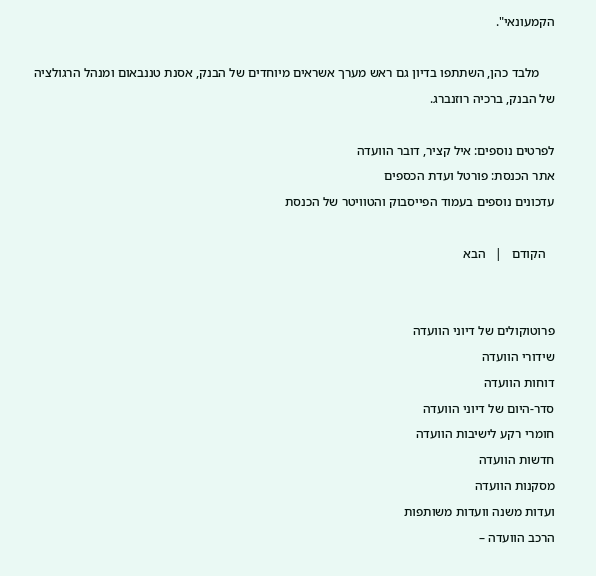הקמעונאי".

     מלבד כהן, השתתפו בדיון גם ראש מערך אשראים מיוחדים של הבנק, אסנת טננבאום ומנהל הרגולציה של הבנק, ברכיה רוזנברג.

לפרטים נוספים: איל קציר, דובר הוועדה
אתר הכנסת: פורטל ועדת הכספים
עדכונים נוספים בעמוד הפייסבוק והטוויטר של הכנסת

   הקודם   |   הבא


פרוטוקולים של דיוני הוועדה
שידורי הוועדה
דוחות הוועדה
סדר-היום של דיוני הוועדה
חומרי רקע לישיבות הוועדה
חדשות הוועדה
מסקנות הוועדה
ועדות משנה וועדות משותפות
הרכב הוועדה –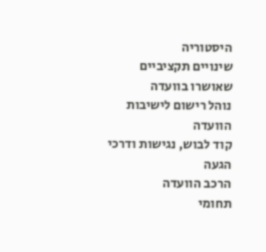היסטוריה
שינויים תקציביים שאושרו בוועדה
נוהל רישום לישיבות הוועדה
קוד לבוש, נגישות ודרכי הגעה
הרכב הוועדה
תחומי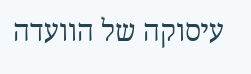עיסוקה של הוועדה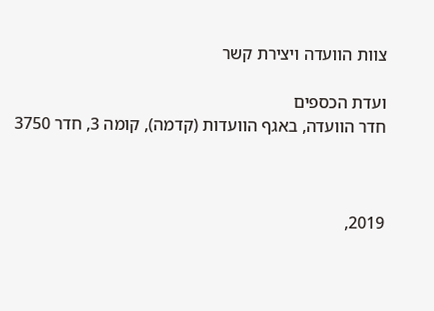צוות הוועדה ויצירת קשר

ועדת הכספים
חדר הוועדה, באגף הוועדות (קדמה), קומה 3, חדר 3750



2019,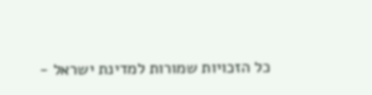כל הזכויות שמורות למדינת ישראל -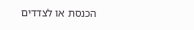הכנסת או לצדדים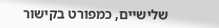שלישיים, כמפורט בקישור